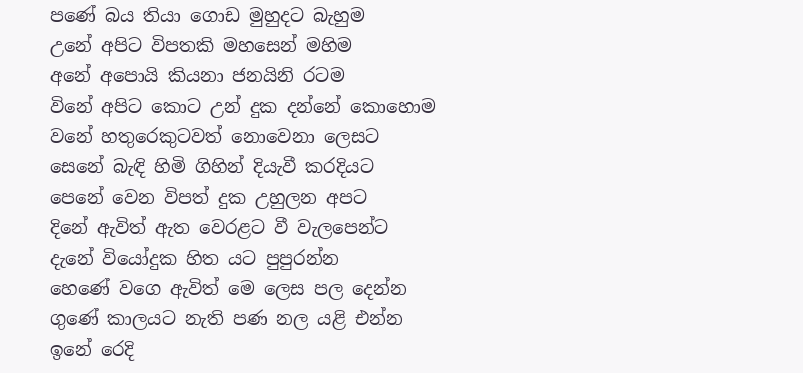පණේ බය තියා ගොඩ මුහුදට බැහුම
උනේ අපිට විපතකි මහසෙන් මහිම
අනේ අපොයි කියනා ජනයිනි රටම
විනේ අපිට කොට උන් දුක දන්නේ කොහොම
වනේ හතුරෙකුටවත් නොවෙනා ලෙසට
සෙනේ බැඳි හිමි ගිහින් දියැවී කරදියට
පෙනේ වෙන විපත් දුක උහුලන අපට
දිනේ ඇවිත් ඇත වෙරළට වී වැලපෙන්ට
දැනේ වියෝදුක හිත යට පුපුරන්න
හෙණේ වගෙ ඇවිත් මෙ ලෙස පල දෙන්න
ගුණේ කාලයට නැති පණ නල යළි එන්න
ඉනේ රෙදි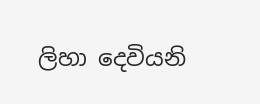ලිහා දෙවියනි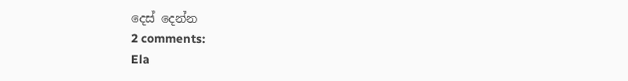දෙස් දෙන්න
2 comments:
Ela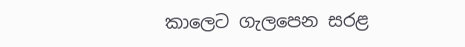කාලෙට ගැලපෙන සරළ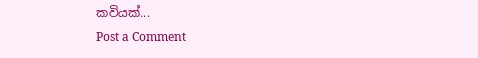කවියක්...
Post a Comment